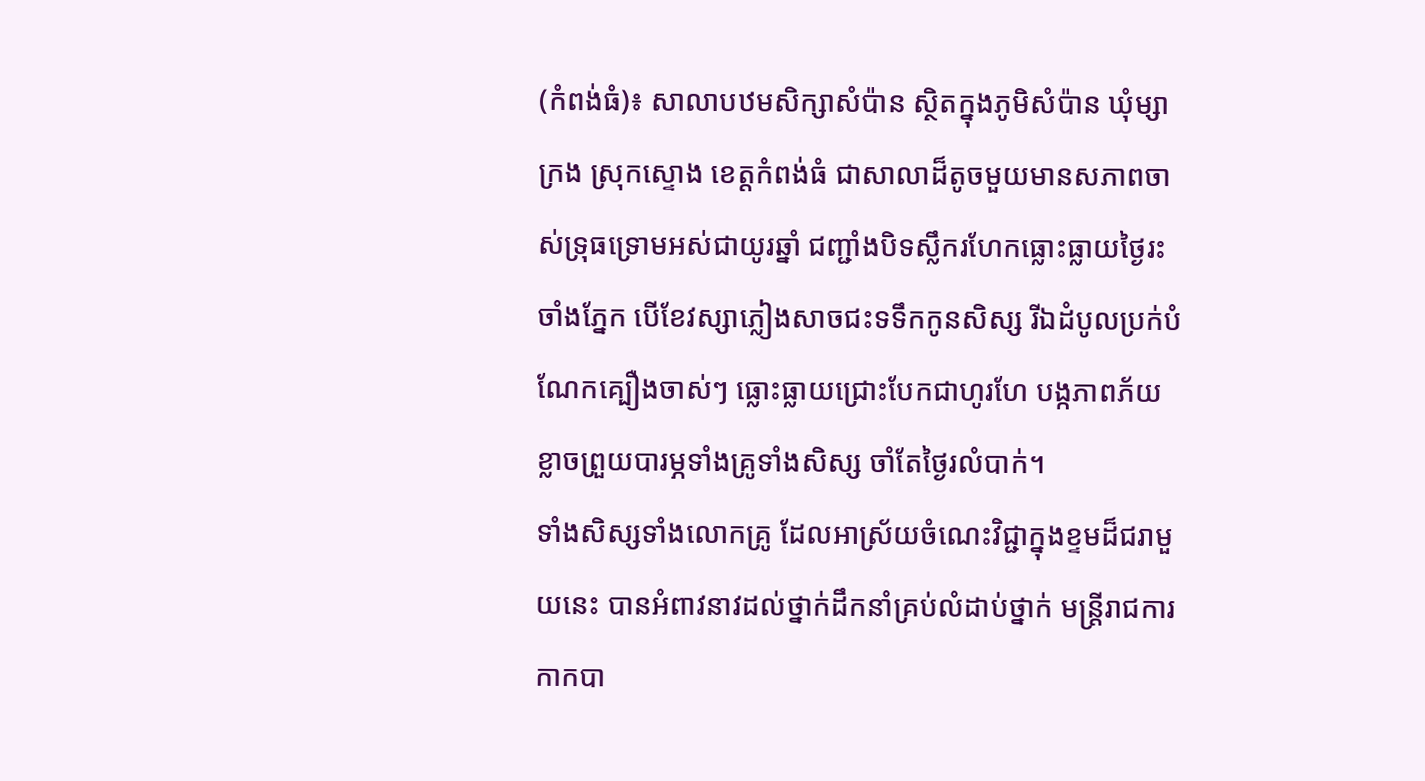(កំពង់ធំ)៖ សាលាបឋមសិក្សាសំប៉ាន ស្ថិតក្នុងភូមិសំប៉ាន ឃុំម្សាក្រង ស្រុកស្ទោង ខេត្តកំពង់ធំ ជាសាលាដ៏តូចមួយមានសភាពចាស់ទ្រុធទ្រោមអស់ជាយូរឆ្នាំ ជញ្ជាំងបិទស្លឹករហែកធ្លោះធ្លាយថ្ងៃរះចាំងភ្នែក បើខែវស្សាភ្លៀងសាចជះទទឹកកូនសិស្ស រីឯដំបូលប្រក់បំណែកគ្បឿងចាស់ៗ ធ្លោះធ្លាយជ្រោះបែកជាហូរហែ បង្កភាពភ័យខ្លាចព្រួយបារម្ភទាំងគ្រូទាំងសិស្ស ចាំតែថ្ងៃរលំបាក់។
ទាំងសិស្សទាំងលោកគ្រូ ដែលអាស្រ័យចំណេះវិជ្ជាក្នុងខ្ទមដ៏ជរាមួយនេះ បានអំពាវនាវដល់ថ្នាក់ដឹកនាំគ្រប់លំដាប់ថ្នាក់ មន្រ្តីរាជការ កាកបា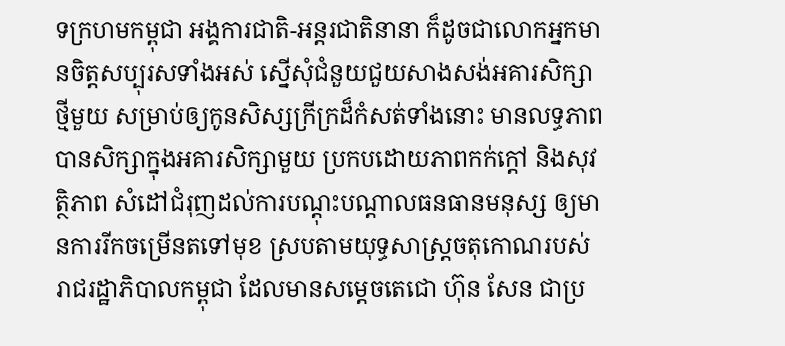ទក្រហមកម្ពុជា អង្គការជាតិ-អន្តរជាតិនានា ក៏ដូចជាលោកអ្នកមានចិត្តសប្បុរសទាំងអស់ ស្នើសុំជំនួយជួយសាងសង់អគារសិក្សាថ្មីមួយ សម្រាប់ឲ្យកូនសិស្សក្រីក្រដ៏កំសត់ទាំងនោះ មានលទ្ធភាពបានសិក្សាក្នុងអគារសិក្សាមួយ ប្រកបដោយភាពកក់ក្ដៅ និងសុវត្ថិភាព សំដៅជំរុញដល់ការបណ្ដុះបណ្ដាលធនធានមនុស្ស ឲ្យមានការរីកចម្រើនតទៅមុខ ស្របតាមយុទ្ធសាស្រ្តចតុកោណរបស់រាជរដ្ឋាភិបាលកម្ពុជា ដែលមានសម្ដេចតេជោ ហ៊ុន សែន ជាប្រ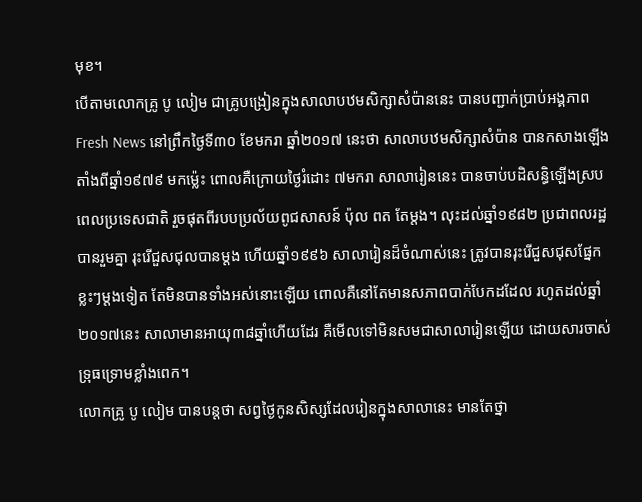មុខ។
បើតាមលោកគ្រូ បូ លៀម ជាគ្រូបង្រៀនក្នុងសាលាបឋមសិក្សាសំប៉ាននេះ បានបញ្ជាក់ប្រាប់អង្គភាព Fresh News នៅព្រឹកថ្ងៃទី៣០ ខែមករា ឆ្នាំ២០១៧ នេះថា សាលាបឋមសិក្សាសំប៉ាន បានកសាងឡើងតាំងពីឆ្នាំ១៩៧៩ មកម្ល៉េះ ពោលគឺក្រោយថ្ងៃរំដោះ ៧មករា សាលារៀននេះ បានចាប់បដិសន្ធិឡើងស្របពេលប្រទេសជាតិ រួចផុតពីរបបប្រល័យពូជសាសន៍ ប៉ុល ពត តែម្ដង។ លុះដល់ឆ្នាំ១៩៨២ ប្រជាពលរដ្ឋបានរួមគ្នា រុះរើជួសជុលបានម្ដង ហើយឆ្នាំ១៩៩៦ សាលារៀនដ៏ចំណាស់នេះ ត្រូវបានរុះរើជួសជុសផ្នែកខ្លះៗម្ដងទៀត តែមិនបានទាំងអស់នោះឡើយ ពោលគឺនៅតែមានសភាពបាក់បែកដដែល រហូតដល់ឆ្នាំ២០១៧នេះ សាលាមានអាយុ៣៨ឆ្នាំហើយដែរ គឺមើលទៅមិនសមជាសាលារៀនឡើយ ដោយសារចាស់ទ្រុធទ្រោមខ្លាំងពេក។
លោកគ្រូ បូ លៀម បានបន្តថា សព្វថ្ងៃកូនសិស្សដែលរៀនក្នុងសាលានេះ មានតែថ្នា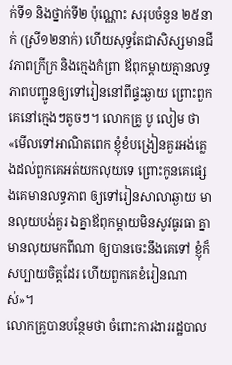ក់ទី១ និងថ្នាក់ទី២ ប៉ុណ្ណោះ សរុបចំនួន ២៥នាក់ (ស្រី១២នាក់) ហើយសុទ្ធតែជាសិស្សមានជីវភាពក្រីក្រ និងក្មេងកំព្រា ឪពុកម្ដាយគ្មានលទ្ធភាពបញ្ជូនឲ្យទៅរៀននៅពីផ្ទះឆ្ងាយ ព្រោះពួកគេនៅក្មេងៗតូចៗ។ លោកគ្រូ បូ លៀម ថា «មើលទៅអាណិតពេក ខ្ញុំខំបង្រៀនគួរអង់គ្លេងដល់ពួកគេអត់យកលុយទេ ព្រោះកូនគេផ្សេងគេមានលទ្ធភាព ឲ្យទៅរៀនសាលាឆ្ងាយ មានលុយបង់គួរ ឯគ្នាឪពុកម្ដាយមិនសូវធូរធា គ្នាមានលុយមកពីណា ឲ្យបានចេះនឹងគេទៅ ខ្ញុំក៏សប្បាយចិត្តដែរ ហើយពួកគេខំរៀនណាស់»។
លោកគ្រូបានបន្ថែមថា ចំពោះការងាររដ្ឋបាល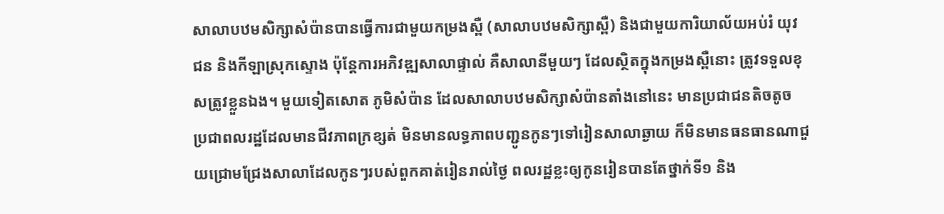សាលាបឋមសិក្សាសំប៉ានបានធ្វើការជាមួយកម្រងស្ពឺ (សាលាបឋមសិក្សាស្ពឺ) និងជាមួយការិយាល័យអប់រំ យុវជន និងកីឡាស្រុកស្ទោង ប៉ុន្តែការអភិវឌ្ឍសាលាផ្ទាល់ គឺសាលានីមួយៗ ដែលស្ថិតក្នុងកម្រងស្ពឺនោះ ត្រូវទទួលខុសត្រូវខ្លួនឯង។ មួយទៀតសោត ភូមិសំប៉ាន ដែលសាលាបឋមសិក្សាសំប៉ានតាំងនៅនេះ មានប្រជាជនតិចតូច ប្រជាពលរដ្ឋដែលមានជីវភាពក្រខ្សត់ មិនមានលទ្ធភាពបញ្ជូនកូនៗទៅរៀនសាលាឆ្ងាយ ក៏មិនមានធនធានណាជួយជ្រោមជ្រែងសាលាដែលកូនៗរបស់ពួកគាត់រៀនរាល់ថ្ងៃ ពលរដ្ឋខ្លះឲ្យកូនរៀនបានតែថ្នាក់ទី១ និង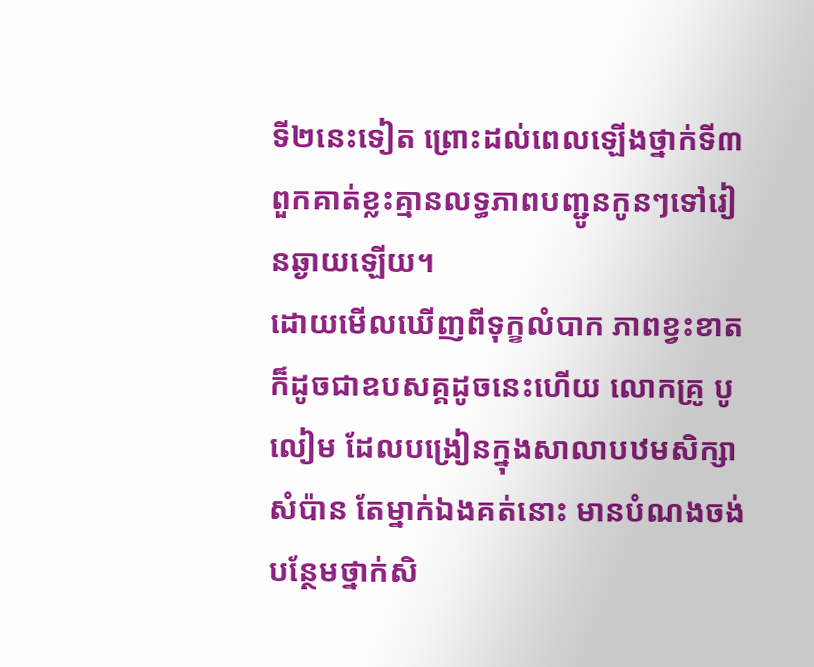ទី២នេះទៀត ព្រោះដល់ពេលឡើងថ្នាក់ទី៣ ពួកគាត់ខ្លះគ្មានលទ្ធភាពបញ្ជូនកូនៗទៅរៀនឆ្ងាយឡើយ។
ដោយមើលឃើញពីទុក្ខលំបាក ភាពខ្វះខាត ក៏ដូចជាឧបសគ្គដូចនេះហើយ លោកគ្រូ បូ លៀម ដែលបង្រៀនក្នុងសាលាបឋមសិក្សាសំប៉ាន តែម្នាក់ឯងគត់នោះ មានបំណងចង់បន្ថែមថ្នាក់សិ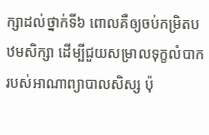ក្សាដល់ថ្នាក់ទី៦ ពោលគឺឲ្យចប់កម្រិតបឋមសិក្សា ដើម្បីជួយសម្រាលទុក្ខលំបាករបស់អាណាព្យាបាលសិស្ស ប៉ុ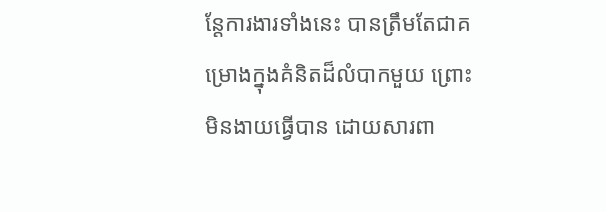ន្តែការងារទាំងនេះ បានត្រឹមតែជាគម្រោងក្នុងគំនិតដ៏លំបាកមួយ ព្រោះមិនងាយធ្វើបាន ដោយសារពា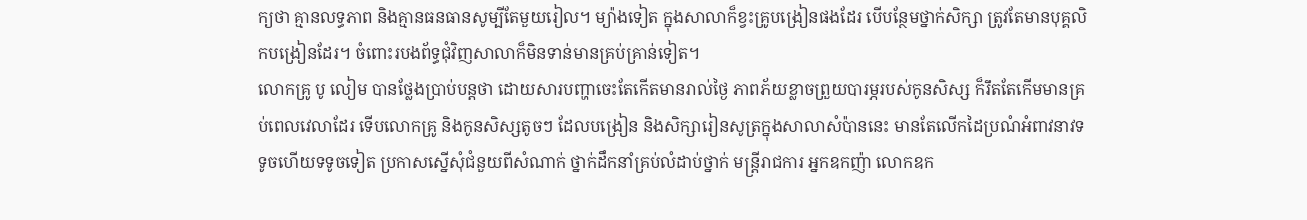ក្យថា គ្មានលទ្ធភាព និងគ្មានធនធានសូម្បីតែមួយរៀល។ ម្យ៉ាងទៀត ក្នុងសាលាក៏ខ្វះគ្រូបង្រៀនផងដែរ បើបន្ថែមថ្នាក់សិក្សា ត្រូវតែមានបុគ្គលិកបង្រៀនដែរ។ ចំពោះរបងព័ទ្ធជុំវិញសាលាក៏មិនទាន់មានគ្រប់គ្រាន់ទៀត។
លោកគ្រូ បូ លៀម បានថ្លែងប្រាប់បន្តថា ដោយសារបញ្ហាចេះតែកើតមានរាល់ថ្ងៃ ភាពភ័យខ្លាចព្រួយបារម្ភរបស់កូនសិស្ស ក៏រឹតតែកើមមានគ្រប់ពេលវេលាដែរ ទើបលោកគ្រូ និងកូនសិស្សតូចៗ ដែលបង្រៀន និងសិក្សារៀនសូត្រក្នុងសាលាសំប៉ាននេះ មានតែលើកដៃប្រណំអំពាវនាវទទូចហើយទទូចទៀត ប្រកាសស្នើសុំជំនួយពីសំណាក់ ថ្នាក់ដឹកនាំគ្រប់លំដាប់ថ្នាក់ មន្រ្តីរាជការ អ្នកឧកញ៉ា លោកឧក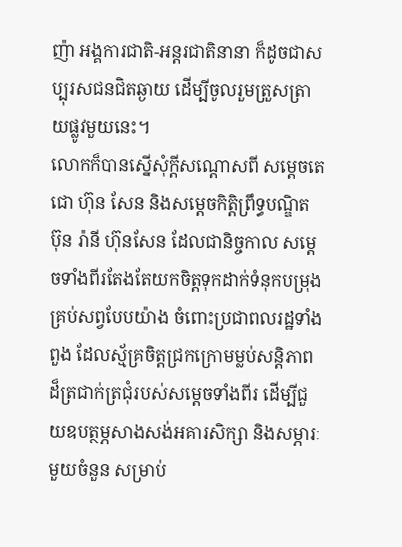ញ៉ា អង្គការជាតិ-អន្តរជាតិនានា ក៏ដូចជាសប្បុរសជនជិតឆ្ងាយ ដើម្បីចូលរួមត្រួសត្រាយផ្លូវមួយនេះ។
លោកក៏បានស្នើសុំក្ដីសណ្ដោសពី សម្ដេចតេជោ ហ៊ុន សែន និងសម្ដេចកិត្តិព្រឹទ្ធបណ្ឌិត ប៊ុន រ៉ានី ហ៊ុនសែន ដែលជានិច្ចកាល សម្ដេចទាំងពីរតែងតែយកចិត្តទុកដាក់ទំនុកបម្រុងគ្រប់សព្វបែបយ៉ាង ចំពោះប្រជាពលរដ្ឋទាំងពួង ដែលស្ម័គ្រចិត្តជ្រកក្រោមម្លប់សន្តិភាព ដ៏ត្រជាក់ត្រជុំរបស់សម្ដេចទាំងពីរ ដើម្បីជួយឧបត្ថម្ភសាងសង់អគារសិក្សា និងសម្ភារៈមួយចំនួន សម្រាប់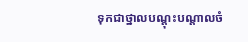ទុកជាថ្នាលបណ្ដុះបណ្ដាលចំ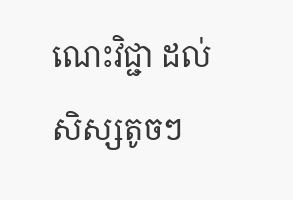ណេះវិជ្ជា ដល់សិស្សតូចៗ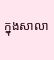ក្នុងសាលា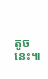តូចនេះ៕